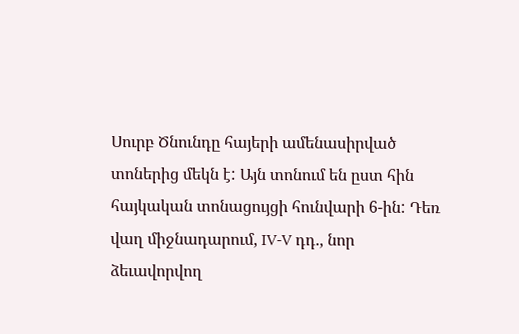Սուրբ Ծնունդը հայերի ամենասիրված տոներից մեկն է: Այն տոնում են ըստ հին հայկական տոնացույցի հունվարի 6-ին: Դեռ վաղ միջնադարում, IV-V դդ., նոր ձեւավորվող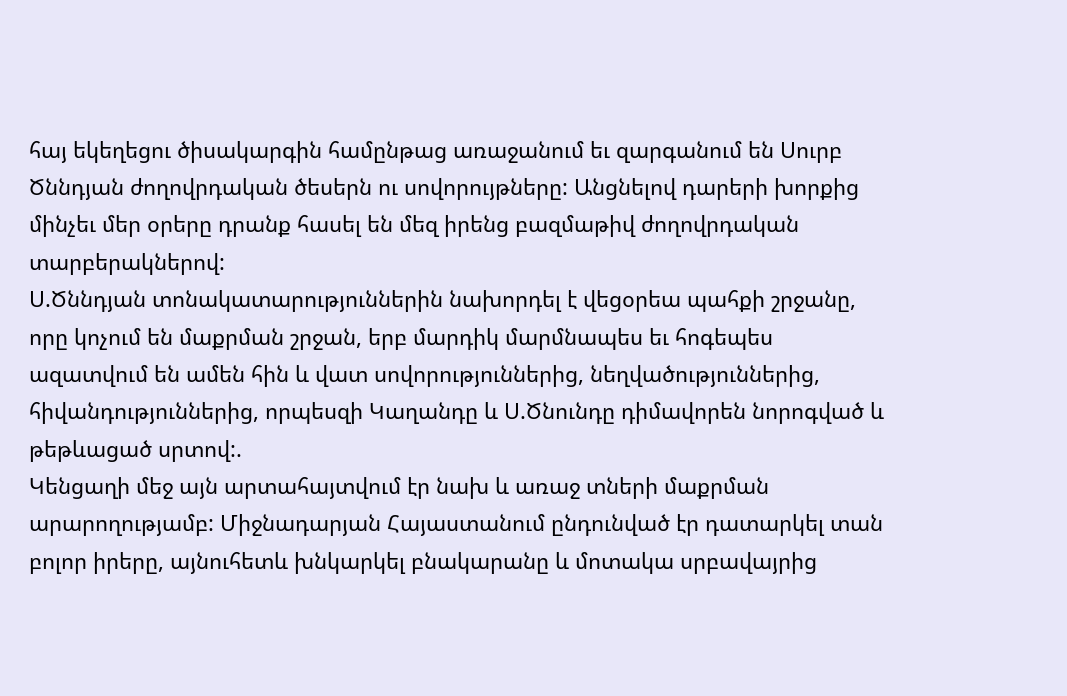հայ եկեղեցու ծիսակարգին համընթաց առաջանում եւ զարգանում են Սուրբ Ծննդյան ժողովրդական ծեսերն ու սովորույթները: Անցնելով դարերի խորքից մինչեւ մեր օրերը դրանք հասել են մեզ իրենց բազմաթիվ ժողովրդական տարբերակներով:
Ս.Ծննդյան տոնակատարություններին նախորդել է վեցօրեա պահքի շրջանը, որը կոչում են մաքրման շրջան, երբ մարդիկ մարմնապես եւ հոգեպես ազատվում են ամեն հին և վատ սովորություններից, նեղվածություններից, հիվանդություններից, որպեսզի Կաղանդը և Ս.Ծնունդը դիմավորեն նորոգված և թեթևացած սրտով:.
Կենցաղի մեջ այն արտահայտվում էր նախ և առաջ տների մաքրման արարողությամբ: Միջնադարյան Հայաստանում ընդունված էր դատարկել տան բոլոր իրերը, այնուհետև խնկարկել բնակարանը և մոտակա սրբավայրից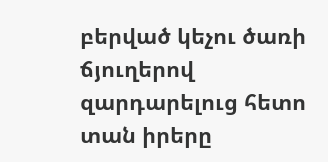բերված կեչու ծառի ճյուղերով զարդարելուց հետո տան իրերը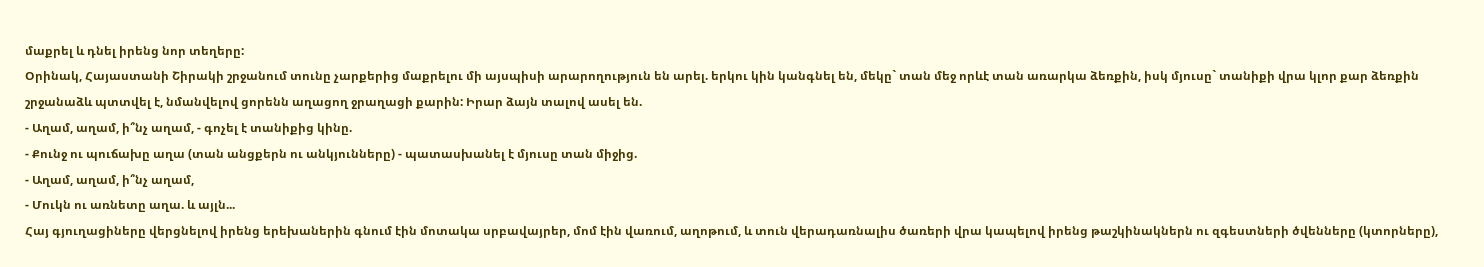մաքրել և դնել իրենց նոր տեղերը:
Օրինակ, Հայաստանի Շիրակի շրջանում տունը չարքերից մաքրելու մի այսպիսի արարողություն են արել. երկու կին կանգնել են, մեկը` տան մեջ որևէ տան առարկա ձեռքին, իսկ մյուսը` տանիքի վրա կլոր քար ձեռքին շրջանաձև պտտվել է, նմանվելով ցորենն աղացող ջրաղացի քարին: Իրար ձայն տալով ասել են.
- Աղամ, աղամ, ի՞նչ աղամ, - գոչել է տանիքից կինը.
- Քունջ ու պուճախը աղա (տան անցքերն ու անկյունները) - պատասխանել է մյուսը տան միջից.
- Աղամ, աղամ, ի՞նչ աղամ,
- Մուկն ու առնետը աղա. և այլն...
Հայ գյուղացիները վերցնելով իրենց երեխաներին գնում էին մոտակա սրբավայրեր, մոմ էին վառում, աղոթում, և տուն վերադառնալիս ծառերի վրա կապելով իրենց թաշկինակներն ու զգեստների ծվենները (կտորները),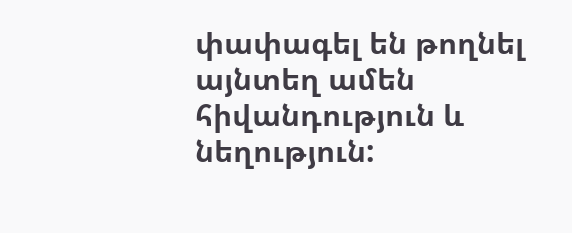փափագել են թողնել այնտեղ ամեն հիվանդություն և նեղություն: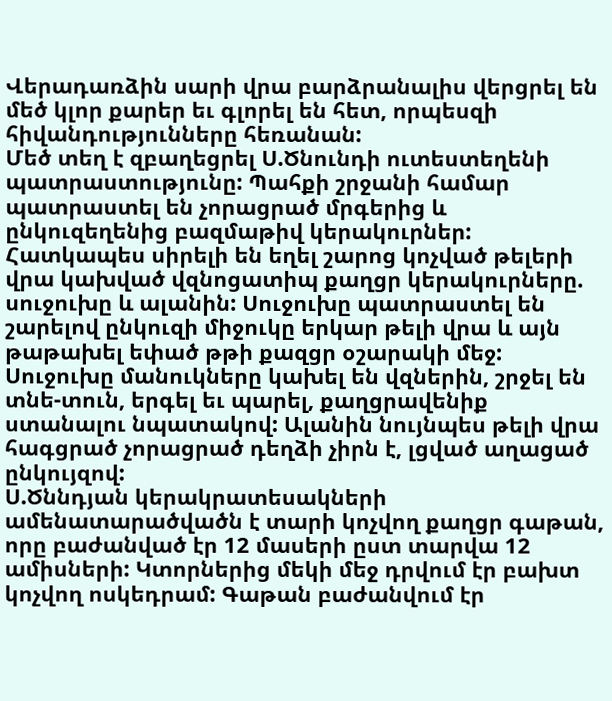Վերադառձին սարի վրա բարձրանալիս վերցրել են մեծ կլոր քարեր եւ գլորել են հետ, որպեսզի հիվանդությունները հեռանան:
Մեծ տեղ է զբաղեցրել Ս.Ծնունդի ուտեստեղենի պատրաստությունը: Պահքի շրջանի համար պատրաստել են չորացրած մրգերից և ընկուզեղենից բազմաթիվ կերակուրներ: Հատկապես սիրելի են եղել շարոց կոչված թելերի վրա կախված վզնոցատիպ քաղցր կերակուրները. սուջուխը և ալանին: Սուջուխը պատրաստել են շարելով ընկուզի միջուկը երկար թելի վրա և այն թաթախել եփած թթի քազցր օշարակի մեջ: Սուջուխը մանուկները կախել են վզներին, շրջել են տնե-տուն, երգել եւ պարել, քաղցրավենիք ստանալու նպատակով: Ալանին նույնպես թելի վրա հագցրած չորացրած դեղձի չիրն է, լցված աղացած ընկույզով:
Ս.Ծննդյան կերակրատեսակների ամենատարածվածն է տարի կոչվող քաղցր գաթան, որը բաժանված էր 12 մասերի ըստ տարվա 12 ամիսների: Կտորներից մեկի մեջ դրվում էր բախտ կոչվող ոսկեդրամ: Գաթան բաժանվում էր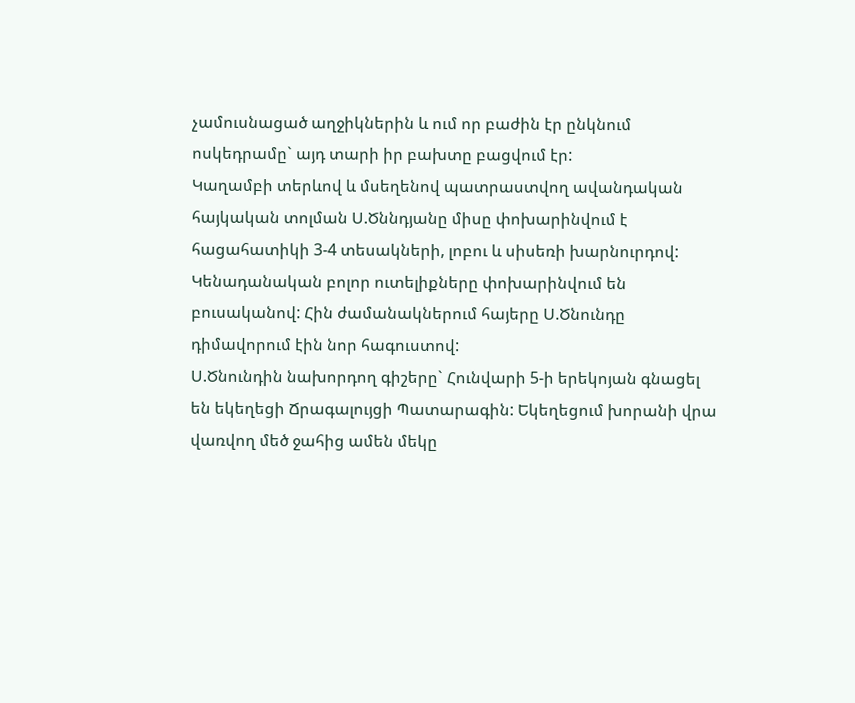չամուսնացած աղջիկներին և ում որ բաժին էր ընկնում ոսկեդրամը` այդ տարի իր բախտը բացվում էր:
Կաղամբի տերևով և մսեղենով պատրաստվող ավանդական հայկական տոլման Ս.Ծննդյանը միսը փոխարինվում է հացահատիկի 3-4 տեսակների, լոբու և սիսեռի խարնուրդով: Կենադանական բոլոր ուտելիքները փոխարինվում են բուսականով: Հին ժամանակներում հայերը Ս.Ծնունդը դիմավորում էին նոր հագուստով:
Ս.Ծնունդին նախորդող գիշերը` Հունվարի 5-ի երեկոյան գնացել են եկեղեցի Ճրագալույցի Պատարագին: Եկեղեցում խորանի վրա վառվող մեծ ջահից ամեն մեկը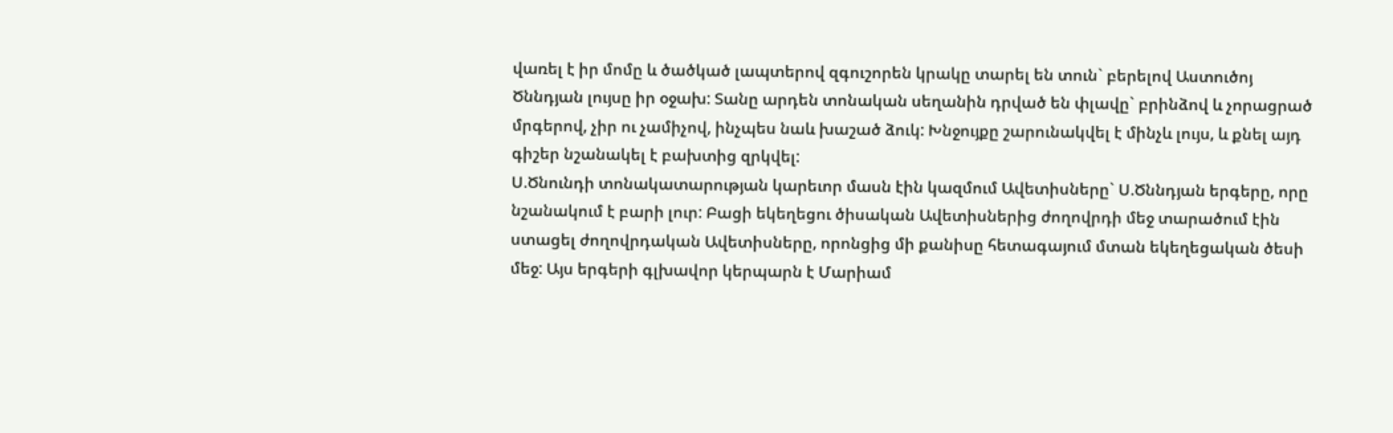վառել է իր մոմը և ծածկած լապտերով զգուշորեն կրակը տարել են տուն` բերելով Աստուծոյ Ծննդյան լույսը իր օջախ: Տանը արդեն տոնական սեղանին դրված են փլավը` բրինձով և չորացրած մրգերով, չիր ու չամիչով, ինչպես նաև խաշած ձուկ: Խնջույքը շարունակվել է մինչև լույս, և քնել այդ գիշեր նշանակել է բախտից զրկվել:
Ս.Ծնունդի տոնակատարության կարեւոր մասն էին կազմում Ավետիսները` Ս.Ծննդյան երգերը, որը նշանակում է բարի լուր: Բացի եկեղեցու ծիսական Ավետիսներից ժողովրդի մեջ տարածում էին ստացել ժողովրդական Ավետիսները, որոնցից մի քանիսը հետագայում մտան եկեղեցական ծեսի մեջ: Այս երգերի գլխավոր կերպարն է Մարիամ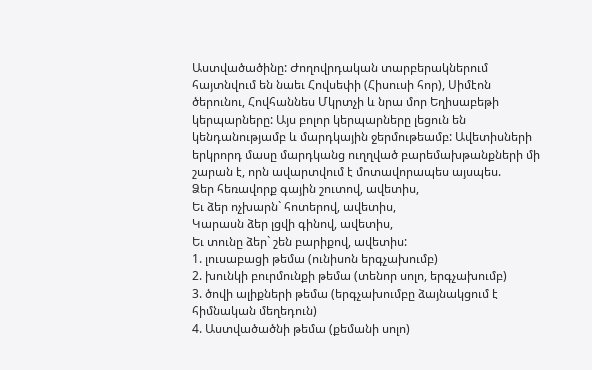Աստվածածինը: Ժողովրդական տարբերակներում հայտնվում են նաեւ Հովսեփի (Հիսուսի հոր), Սիմէոն ծերունու, Հովհաննես Մկրտչի և նրա մոր Եղիսաբեթի կերպարները: Այս բոլոր կերպարները լեցուն են կենդանությամբ և մարդկային ջերմութեամբ: Ավետիսների երկրորդ մասը մարդկանց ուղղված բարեմախթանքների մի շարան է, որն ավարտվում է մոտավորապես այսպես.
Ձեր հեռավորք գային շուտով, ավետիս,
Եւ ձեր ոչխարն` հոտերով, ավետիս,
Կարասն ձեր լցվի գինով, ավետիս,
Եւ տունը ձեր` շեն բարիքով, ավետիս:
1. լուսաբացի թեմա (ունիսոն երգչախումբ)
2. խունկի բուրմունքի թեմա (տենոր սոլո, երգչախումբ)
3. ծովի ալիքների թեմա (երգչախումբը ձայնակցում է հիմնական մեղեդուն)
4. Աստվածածնի թեմա (քեմանի սոլո)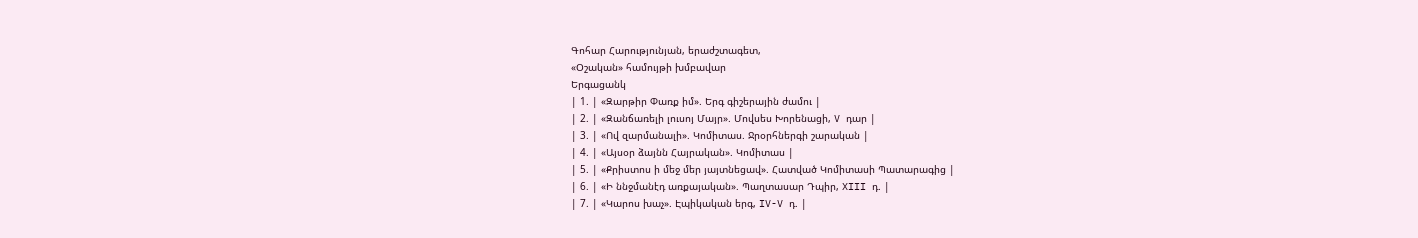Գոհար Հարությունյան, երաժշտագետ,
«Օշական» համույթի խմբավար
Երգացանկ
| 1. | «Զարթիր Փառք իմ». Երգ գիշերային ժամու |
| 2. | «Զանճառելի լուսոյ Մայր». Մովսես Խորենացի, V դար |
| 3. | «Ով զարմանալի». Կոմիտաս. Ջրօրհներգի շարական |
| 4. | «Այսօր ձայնն Հայրական». Կոմիտաս |
| 5. | «Քրիստոս ի մեջ մեր յայտնեցավ». Հատված Կոմիտասի Պատարագից |
| 6. | «Ի ննջմանէդ առքայական». Պաղտասար Դպիր, XIII դ. |
| 7. | «Կարոս խաչ». Էպիկական երգ, IV-V դ. |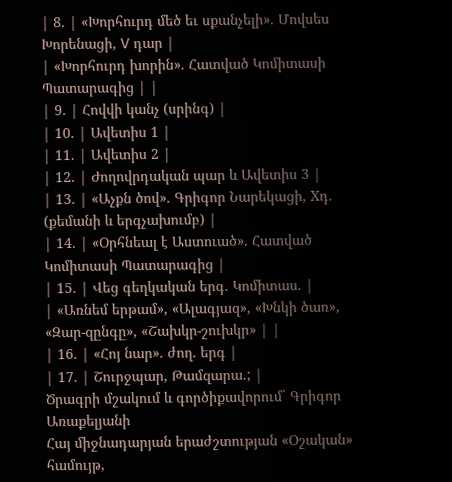| 8. | «Խորհուրդ մեծ եւ սքանչելի». Մովսես Խորենացի, V դար |
| «Խորհուրդ խորին». Հատված Կոմիտասի Պատարագից | |
| 9. | Հովվի կանչ (սրինգ) |
| 10. | Ավետիս 1 |
| 11. | Ավետիս 2 |
| 12. | Ժողովրդական պար և Ավետիս 3 |
| 13. | «Աչքն ծով». Գրիգոր Նարեկացի, Xդ. (քեմանի և երգչախումբ) |
| 14. | «Օրհնեալ է Աստուած». Հատված Կոմիտասի Պատարագից |
| 15. | Վեց գեղկական երգ. Կոմիտաս. |
| «Առնեմ երթամ», «Ալագյազ», «Խնկի ծառ», «Զար-զընգը», «Շախկր-շուխկր» | |
| 16. | «Հոյ նար». ժող. երգ |
| 17. | Շուրջպար, Թամզարա.; |
Ծրագրի մշակում և գործիքավորում` Գրիգոր Առաքելյանի
Հայ միջնադարյան երաժշտության «Օշական» համույթ,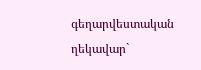գեղարվեստական ղեկավար`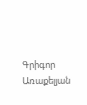Գրիգոր Առաքելյան